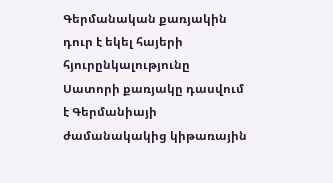Գերմանական քառյակին դուր է եկել հայերի հյուրընկալությունը
Սատորի քառյակը դասվում է Գերմանիայի ժամանակակից կիթառային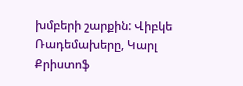խմբերի շարքին: Վիբկե Ռադեմախերը, Կարլ Քրիստոֆ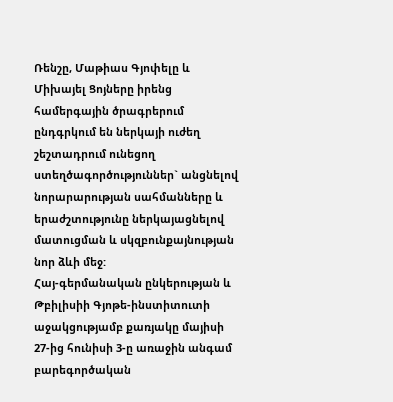Ռենշը, Մաթիաս Գյոփելը և Միխայել Ցոյները իրենց համերգային ծրագրերում ընդգրկում են ներկայի ուժեղ շեշտադրում ունեցող ստեղծագործություններ` անցնելով նորարարության սահմանները և երաժշտությունը ներկայացնելով մատուցման և սկզբունքայնության նոր ձևի մեջ:
Հայ-գերմանական ընկերության և Թբիլիսիի Գյոթե-ինստիտուտի աջակցությամբ քառյակը մայիսի 27-ից հունիսի 3-ը առաջին անգամ բարեգործական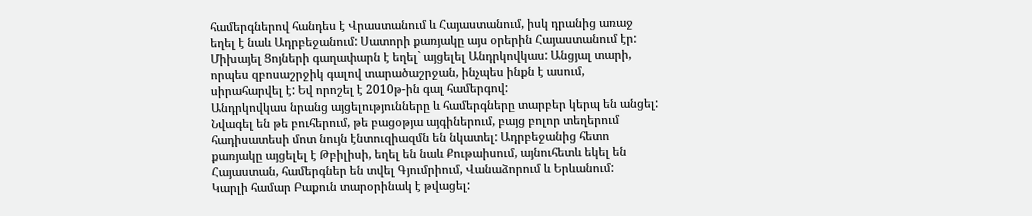համերգներով հանդես է Վրաստանում և Հայաստանում, իսկ դրանից առաջ եղել է նաև Ադրբեջանում: Սատորի քառյակը այս օրերին Հայաստանում էր: Միխայել Ցոյների գաղափարն է եղել` այցելել Անդրկովկաս: Անցյալ տարի, որպես զբոսաշրջիկ գալով տարածաշրջան, ինչպես ինքն է ասում, սիրահարվել է: Եվ որոշել է 2010թ-ին գալ համերգով:
Անդրկովկաս նրանց այցելությունները և համերգները տարբեր կերպ են անցել: Նվագել են թե բուհերում, թե բացօթյա այգիներում, բայց բոլոր տեղերում հադիսատեսի մոտ նույն էնտուզիազմն են նկատել: Ադրբեջանից հետո քառյակը այցելել է Թբիլիսի, եղել են նաև Քութաիսում, այնուհետև եկել են Հայաստան, համերգներ են տվել Գյումրիում, Վանաձորում և Երևանում:
Կարլի համար Բաքուն տարօրինակ է թվացել: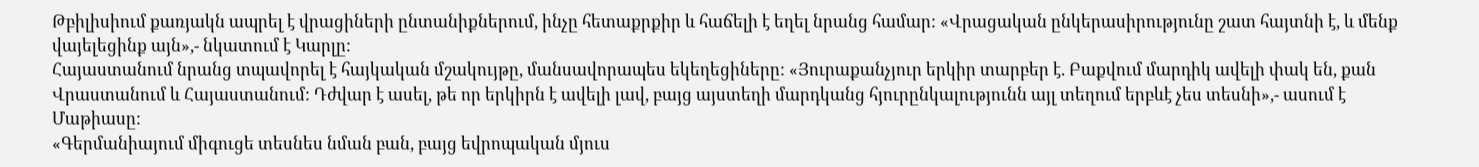Թբիլիսիում քառյակն ապրել է վրացիների ընտանիքներում, ինչը հետաքրքիր և հաճելի է եղել նրանց համար: «Վրացական ընկերասիրությունը շատ հայտնի է, և մենք վայելեցինք այն»,- նկատում է Կարլը:
Հայաստանում նրանց տպավորել է հայկական մշակույթը, մանսավորապես եկեղեցիները: «Յուրաքանչյուր երկիր տարբեր է. Բաքվում մարդիկ ավելի փակ են, քան Վրաստանում և Հայաստանում: Դժվար է ասել, թե որ երկիրն է ավելի լավ, բայց այստեղի մարդկանց հյուրընկալությունն այլ տեղում երբևէ չես տեսնի»,- ասում է Մաթիասը:
«Գերմանիայում միգուցե տեսնես նման բան, բայց եվրոպական մյուս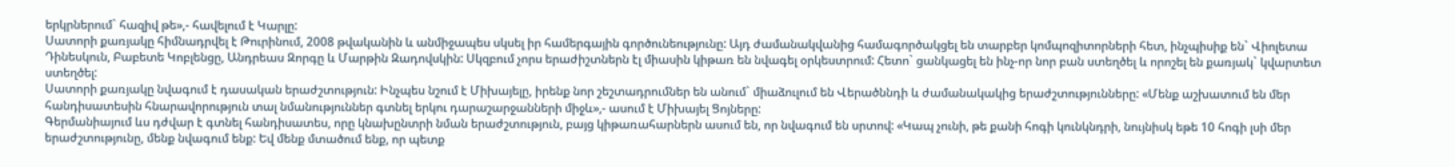երկրներում` հազիվ թե»,- հավելում է Կարլը:
Սատորի քառյակը հիմնադրվել է Թուրինում, 2008 թվականին և անմիջապես սկսել իր համերգային գործունեությունը: Այդ ժամանակվանից համագործակցել են տարբեր կոմպոզիտորների հետ, ինչպիսիք են` Վիոլետա Դինեսկուն, Բաբետե Կոբլենցը, Անդրեաս Զորգը և Մարթին Զադովսկին: Սկզբում չորս երաժիշտներն էլ միասին կիթառ են նվագել օրկեստրում: Հետո` ցանկացել են ինչ-որ նոր բան ստեղծել և որոշել են քառյակ` կվարտետ ստեղծել:
Սատորի քառյակը նվագում է դասական երաժշտություն: Ինչպես նշում է Միխայելը, իրենք նոր շեշտադրումներ են անում` միաձուլում են Վերածննդի և ժամանակակից երաժշտությունները: «Մենք աշխատում են մեր հանդիսատեսին հնարավորություն տալ նմանություններ գտնել երկու դարաշարջանների միջև»,- ասում է Միխայել Ցոյները:
Գերմանիայում ևս դժվար է գտնել հանդիսատես, որը կնախընտրի նման երաժշտություն, բայց կիթառահարներն ասում են, որ նվագում են սրտով: «Կապ չունի, թե քանի հոգի կունկնդրի, նույնիսկ եթե 10 հոգի լսի մեր երաժշտությունը, մենք նվագում ենք: Եվ մենք մտածում ենք, որ պետք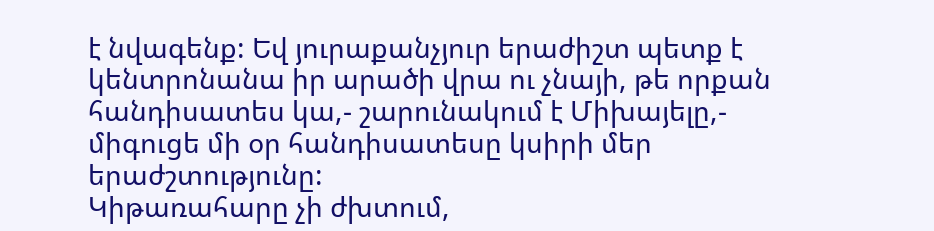է նվագենք: Եվ յուրաքանչյուր երաժիշտ պետք է կենտրոնանա իր արածի վրա ու չնայի, թե որքան հանդիսատես կա,- շարունակում է Միխայելը,- միգուցե մի օր հանդիսատեսը կսիրի մեր երաժշտությունը:
Կիթառահարը չի ժխտում,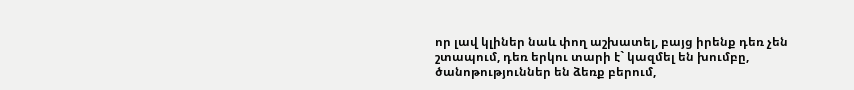որ լավ կլիներ նաև փող աշխատել, բայց իրենք դեռ չեն շտապում, դեռ երկու տարի է` կազմել են խումբը, ծանոթություններ են ձեռք բերում,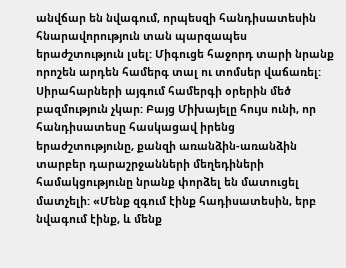անվճար են նվագում, որպեսզի հանդիսատեսին հնարավորություն տան պարզապես երաժշտություն լսել: Միգուցե հաջորդ տարի նրանք որոշեն արդեն համերգ տալ ու տոմսեր վաճառել:
Սիրահարների այգում համերգի օրերին մեծ բազմություն չկար: Բայց Միխայելը հույս ունի, որ հանդիսատեսը հասկացավ իրենց երաժշտությունը, քանզի առանձին-առանձին տարբեր դարաշրջանների մեղեդիների համակցությունը նրանք փորձել են մատուցել մատչելի: «Մենք զգում էինք հադիսատեսին, երբ նվագում էինք, և մենք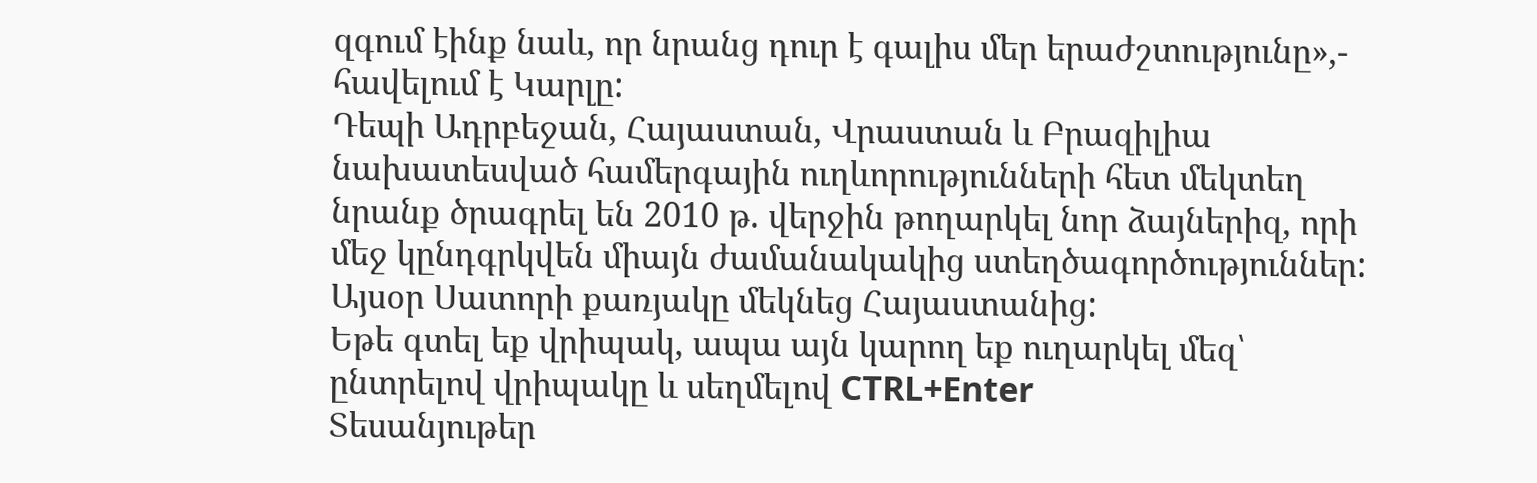զգում էինք նաև, որ նրանց դուր է գալիս մեր երաժշտությունը»,- հավելում է Կարլը:
Դեպի Ադրբեջան, Հայաստան, Վրաստան և Բրազիլիա նախատեսված համերգային ուղևորությունների հետ մեկտեղ նրանք ծրագրել են 2010 թ. վերջին թողարկել նոր ձայներիզ, որի մեջ կընդգրկվեն միայն ժամանակակից ստեղծագործություններ: Այսօր Սատորի քառյակը մեկնեց Հայաստանից:
Եթե գտել եք վրիպակ, ապա այն կարող եք ուղարկել մեզ՝ ընտրելով վրիպակը և սեղմելով CTRL+Enter
Տեսանյութեր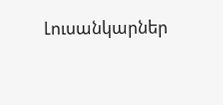Լուսանկարներ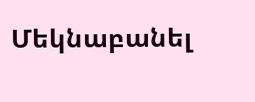Մեկնաբանել